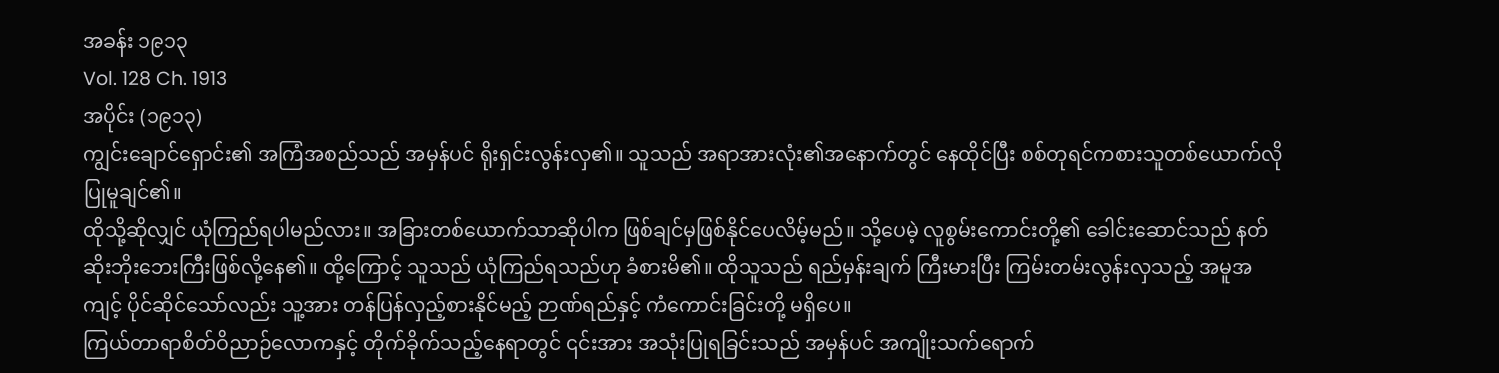အခန်း ၁၉၁၃
Vol. 128 Ch. 1913
အပိုင်း (၁၉၁၃)
ကျွင်းချောင်ရှောင်း၏ အကြံအစည်သည် အမှန်ပင် ရိုးရှင်းလွန်းလှ၏။ သူသည် အရာအားလုံး၏အနောက်တွင် နေထိုင်ပြီး စစ်တုရင်ကစားသူတစ်ယောက်လို ပြုမူချင်၏။
ထိုသို့ဆိုလျှင် ယုံကြည်ရပါမည်လား။ အခြားတစ်ယောက်သာဆိုပါက ဖြစ်ချင်မှဖြစ်နိုင်ပေလိမ့်မည်။ သို့ပေမဲ့ လူစွမ်းကောင်းတို့၏ ခေါင်းဆောင်သည် နတ်ဆိုးဘိုးဘေးကြီးဖြစ်လို့နေ၏။ ထို့ကြောင့် သူသည် ယုံကြည်ရသည်ဟု ခံစားမိ၏။ ထိုသူသည် ရည်မှန်းချက် ကြီးမားပြီး ကြမ်းတမ်းလွန်းလှသည့် အမူအကျင့် ပိုင်ဆိုင်သော်လည်း သူ့အား တန်ပြန်လှည့်စားနိုင်မည့် ဉာဏ်ရည်နှင့် ကံကောင်းခြင်းတို့ မရှိပေ။
ကြယ်တာရာစိတ်ဝိညာဉ်လောကနှင့် တိုက်ခိုက်သည့်နေရာတွင် ၎င်းအား အသုံးပြုရခြင်းသည် အမှန်ပင် အကျိုးသက်ရောက်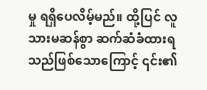မှု ရရှိပေလိမ့်မည်။ ထို့ပြင် လူသားမဆန်စွာ ဆက်ဆံခံထားရသည်ဖြစ်သောကြောင့် ၎င်း၏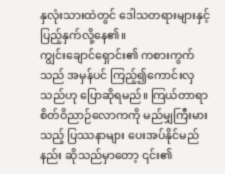နှလုံးသားထဲတွင် ဒေါသတရားများနှင့် ပြည့်နှက်လို့နေ၏။
ကျွင်းချောင်ရှောင်း၏ ကစားကွက်သည် အမှန်ပင် ကြည့်၍ကောင်းလှသည်ဟု ပြောဆိုရမည်။ ကြယ်တာရာစိတ်ဝိညာဉ်လောကကို မည်မျှကြီးမားသည့် ပြဿနာများ ပေးအပ်နိုင်မည်နည်း ဆိုသည်မှာတော့ ၎င်း၏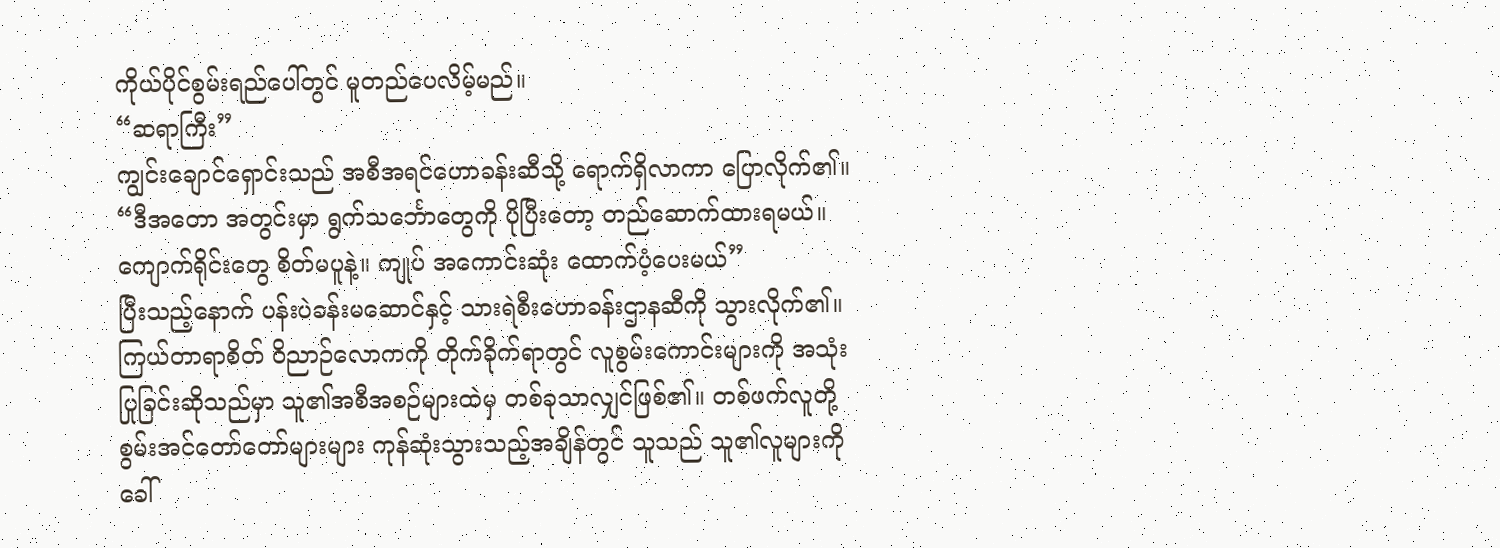ကိုယ်ပိုင်စွမ်းရည်ပေါ်တွင် မူတည်ပေလိမ့်မည်။
“ဆရာကြီး”
ကျွင်းချောင်ရှောင်းသည် အစီအရင်ဟောခန်းဆီသို့ ရောက်ရှိလာကာ ပြောလိုက်၏။ “ဒီအတော အတွင်းမှာ ရွက်သင်္ဘောတွေကို ပိုပြီးတော့ တည်ဆောက်ထားရမယ်။ ကျောက်ရိုင်းတွေ စိတ်မပူနဲ့။ ကျုပ် အကောင်းဆုံး ထောက်ပံ့ပေးမယ်”
ပြီးသည့်နောက် ပန်းပဲခန်းမဆောင်နှင့် သားရဲစီးဟောခန်းဌာနဆီကို သွားလိုက်၏။ ကြယ်တာရာစိတ် ဝိညာဉ်လောကကို တိုက်ခိုက်ရာတွင် လူစွမ်းကောင်းများကို အသုံးပြုခြင်းဆိုသည်မှာ သူ၏အစီအစဉ်များထဲမှ တစ်ခုသာလျှင်ဖြစ်၏။ တစ်ဖက်လူတို့ စွမ်းအင်တော်တော်များများ ကုန်ဆုံးသွားသည့်အချိန်တွင် သူသည် သူ၏လူများကို ခေါ်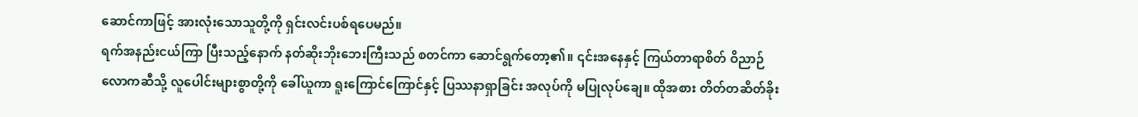ဆောင်ကာဖြင့် အားလုံးသောသူတို့ကို ရှင်းလင်းပစ်ရပေမည်။
ရက်အနည်းငယ်ကြာ ပြီးသည့်နောက် နတ်ဆိုးဘိုးဘေးကြီးသည် စတင်ကာ ဆောင်ရွက်တော့၏။ ၎င်းအနေနှင့် ကြယ်တာရာစိတ် ဝိညာဉ်လောကဆီသို့ လူပေါင်းများစွာတို့ကို ခေါ်ယူကာ ရူးကြောင်ကြောင်နှင့် ပြဿနာရှာခြင်း အလုပ်ကို မပြုလုပ်ချေ။ ထိုအစား တိတ်တဆိတ်ခိုး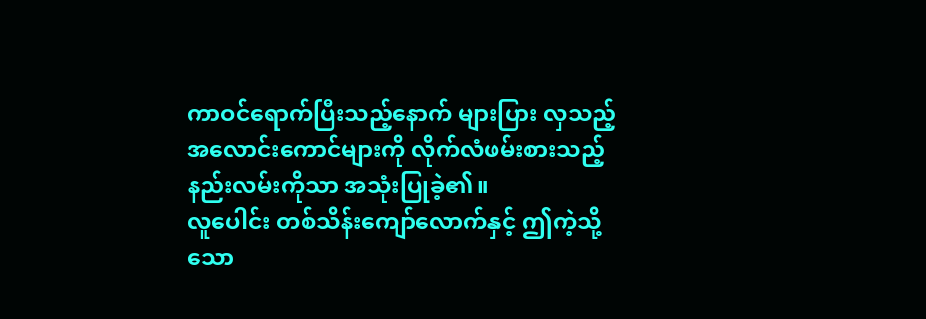ကာဝင်ရောက်ပြီးသည့်နောက် များပြား လှသည့် အလောင်းကောင်များကို လိုက်လံဖမ်းစားသည့် နည်းလမ်းကိုသာ အသုံးပြုခဲ့၏။
လူပေါင်း တစ်သိန်းကျော်လောက်နှင့် ဤကဲ့သို့သော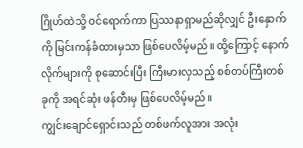ဂြိုဟ်ထဲသို့ ဝင်ရောက်ကာ ပြဿနာရှာမည်ဆိုလျှင် ဦးနှောက်ကို မြင်းကန်ခံထားမှသာ ဖြစ်ပေလိမ့်မည်။ ထို့ကြောင့် နောက်လိုက်များကို စုဆောင်းပြီး ကြီးမားလှသည့် စစ်တပ်ကြီးတစ်ခုကို အရင်ဆုံး ဖန်တီးမှ ဖြစ်ပေလိမ့်မည်။
ကျွင်းချောင်ရှောင်းသည် တစ်ဖက်လူအား အလုံး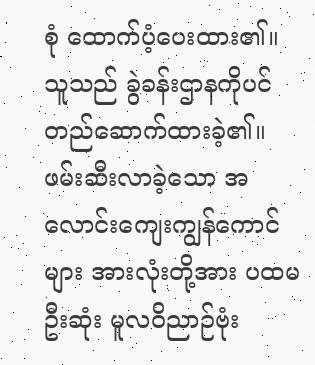စုံ ထောက်ပံ့ပေးထား၏။ သူသည် ခွဲခန်းဌာနကိုပင် တည်ဆောက်ထားခဲ့၏။ ဖမ်းဆီးလာခဲ့သော အလောင်းကျေးကျွန်ကောင်များ အားလုံးတို့အား ပထမဦးဆုံး မူလဝိညာဉ်ဗုံး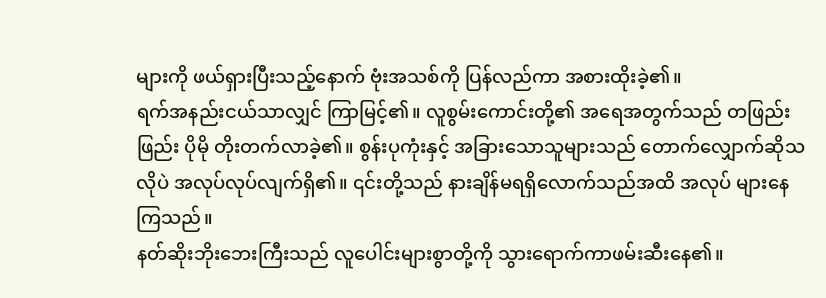များကို ဖယ်ရှားပြီးသည့်နောက် ဗုံးအသစ်ကို ပြန်လည်ကာ အစားထိုးခဲ့၏။
ရက်အနည်းငယ်သာလျှင် ကြာမြင့်၏။ လူစွမ်းကောင်းတို့၏ အရေအတွက်သည် တဖြည်းဖြည်း ပိုမို တိုးတက်လာခဲ့၏။ စွန်းပုကုံးနှင့် အခြားသောသူများသည် တောက်လျှောက်ဆိုသလိုပဲ အလုပ်လုပ်လျက်ရှိ၏။ ၎င်းတို့သည် နားချိန်မရရှိလောက်သည်အထိ အလုပ် များနေကြသည်။
နတ်ဆိုးဘိုးဘေးကြီးသည် လူပေါင်းများစွာတို့ကို သွားရောက်ကာဖမ်းဆီးနေ၏။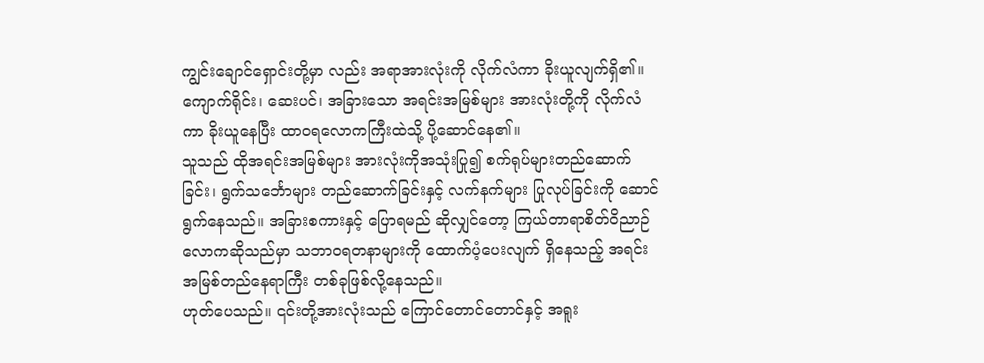ကျွင်းချောင်ရှောင်းတို့မှာ လည်း အရာအားလုံးကို လိုက်လံကာ ခိုးယူလျက်ရှိ၏။ ကျောက်ရိုင်း၊ ဆေးပင်၊ အခြားသော အရင်းအမြစ်များ အားလုံးတို့ကို လိုက်လံကာ ခိုးယူနေပြီး ထာဝရလောကကြီးထဲသို့ ပို့ဆောင်နေ၏။
သူသည် ထိုအရင်းအမြစ်များ အားလုံးကိုအသုံးပြု၍ စက်ရုပ်များတည်ဆောက်ခြင်း၊ ရွက်သင်္ဘောများ တည်ဆောက်ခြင်းနှင့် လက်နက်များ ပြုလုပ်ခြင်းကို ဆောင်ရွက်နေသည်။ အခြားစကားနှင့် ပြောရမည် ဆိုလျှင်တော့ ကြယ်တာရာစိတ်ဝိညာဉ်လောကဆိုသည်မှာ သဘာဝရတနာများကို ထောက်ပံ့ပေးလျက် ရှိနေသည့် အရင်းအမြစ်တည်နေရာကြီး တစ်ခုဖြစ်လို့နေသည်။
ဟုတ်ပေသည်။ ၎င်းတို့အားလုံးသည် ကြောင်တောင်တောင်နှင့် အရူး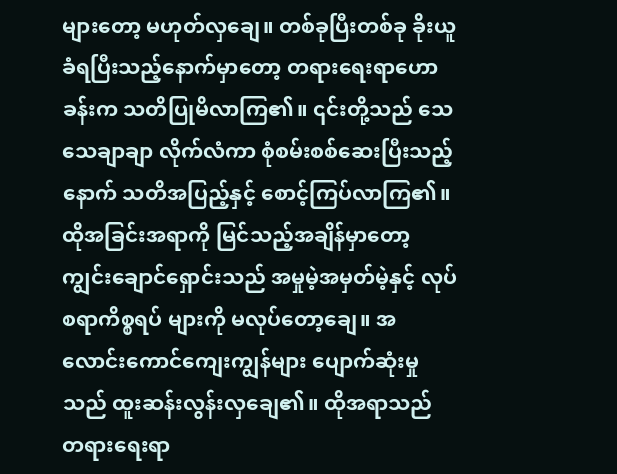များတော့ မဟုတ်လှချေ။ တစ်ခုပြီးတစ်ခု ခိုးယူခံရပြီးသည့်နောက်မှာတော့ တရားရေးရာဟောခန်းက သတိပြုမိလာကြ၏။ ၎င်းတို့သည် သေသေချာချာ လိုက်လံကာ စုံစမ်းစစ်ဆေးပြီးသည့်နောက် သတိအပြည့်နှင့် စောင့်ကြပ်လာကြ၏။
ထိုအခြင်းအရာကို မြင်သည့်အချိန်မှာတော့ ကျွင်းချောင်ရှောင်းသည် အမှုမဲ့အမှတ်မဲ့နှင့် လုပ်စရာကိစ္စရပ် များကို မလုပ်တော့ချေ။ အလောင်းကောင်ကျေးကျွန်များ ပျောက်ဆုံးမှုသည် ထူးဆန်းလွန်းလှချေ၏။ ထိုအရာသည် တရားရေးရာ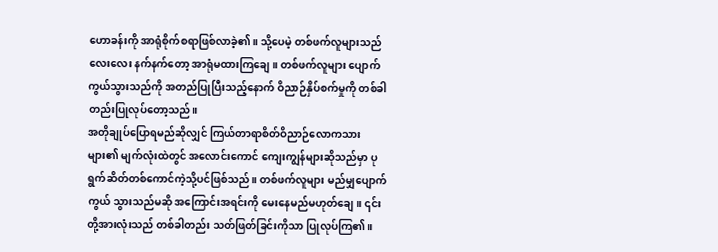ဟောခန်းကို အာရုံစိုက်စရာဖြစ်လာခဲ့၏။ သို့ပေမဲ့ တစ်ဖက်လူများသည် လေးလေး နက်နက်တော့ အာရုံမထားကြချေ။ တစ်ဖက်လူများ ပျောက်ကွယ်သွားသည်ကို အတည်ပြုပြီးသည့်နောက် ဝိညာဉ်နှိပ်စက်မှုကို တစ်ခါတည်းပြုလုပ်တော့သည်။
အတိုချုပ်ပြောရမည်ဆိုလျှင် ကြယ်တာရာစိတ်ဝိညာဉ်လောကသားများ၏ မျက်လုံးထဲတွင် အလောင်းကောင် ကျေးကျွန်များဆိုသည်မှာ ပုရွက်ဆိတ်တစ်ကောင်ကဲ့သို့ပင်ဖြစ်သည်။ တစ်ဖက်လူများ မည်မျှပျောက်ကွယ် သွားသည်မဆို အကြောင်းအရင်းကို မေးနေမည်မဟုတ်ချေ။ ၎င်းတို့အားလုံးသည် တစ်ခါတည်း သတ်ဖြတ်ခြင်းကိုသာ ပြုလုပ်ကြ၏။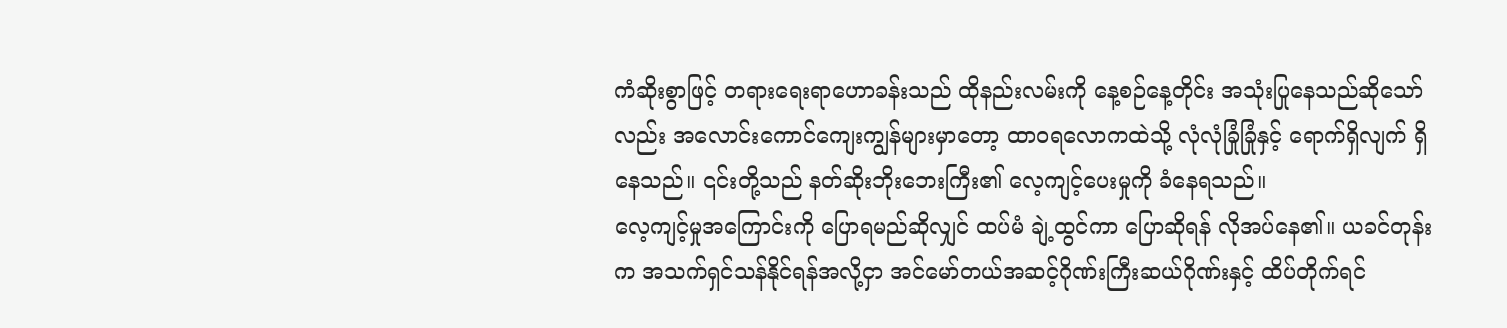ကံဆိုးစွာဖြင့် တရားရေးရာဟောခန်းသည် ထိုနည်းလမ်းကို နေ့စဉ်နေ့တိုင်း အသုံးပြုနေသည်ဆိုသော်လည်း အလောင်းကောင်ကျေးကျွန်များမှာတော့ ထာဝရလောကထဲသို့ လုံလုံခြုံခြုံနှင့် ရောက်ရှိလျက် ရှိနေသည်။ ၎င်းတို့သည် နတ်ဆိုးဘိုးဘေးကြီး၏ လေ့ကျင့်ပေးမှုကို ခံနေရသည်။
လေ့ကျင့်မှုအကြောင်းကို ပြောရမည်ဆိုလျှင် ထပ်မံ ချဲ့ထွင်ကာ ပြောဆိုရန် လိုအပ်နေ၏။ ယခင်တုန်းက အသက်ရှင်သန်နိုင်ရန်အလို့ငှာ အင်မော်တယ်အဆင့်ဂိုဏ်းကြီးဆယ်ဂိုဏ်းနှင့် ထိပ်တိုက်ရင်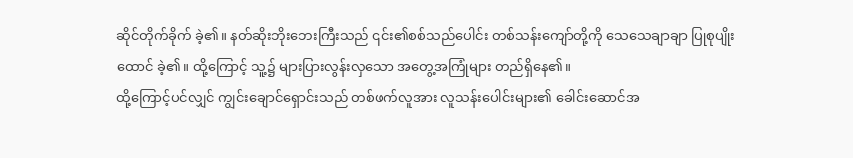ဆိုင်တိုက်ခိုက် ခဲ့၏။ နတ်ဆိုးဘိုးဘေးကြီးသည် ၎င်း၏စစ်သည်ပေါင်း တစ်သန်းကျော်တို့ကို သေသေချာချာ ပြုစုပျိုးထောင် ခဲ့၏။ ထို့ကြောင့် သူ့၌ များပြားလွန်းလှသော အတွေ့အကြုံများ တည်ရှိနေ၏။
ထို့ကြောင့်ပင်လျှင် ကျွင်းချောင်ရှောင်းသည် တစ်ဖက်လူအား လူသန်းပေါင်းများ၏ ခေါင်းဆောင်အ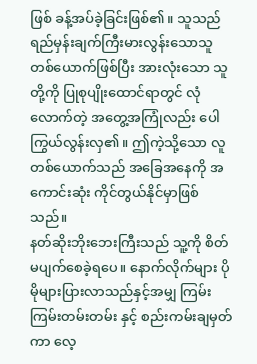ဖြစ် ခန့်အပ်ခဲ့ခြင်းဖြစ်၏။ သူသည် ရည်မှန်းချက်ကြီးမားလွန်းသောသူ တစ်ယောက်ဖြစ်ပြီး အားလုံးသော သူတို့ကို ပြုစုပျိုးထောင်ရာတွင် လုံလောက်တဲ့ အတွေ့အကြုံလည်း ပေါကြွယ်လွန်းလှ၏။ ဤကဲ့သို့သော လူတစ်ယောက်သည် အခြေအနေကို အကောင်းဆုံး ကိုင်တွယ်နိုင်မှာဖြစ်သည်။
နတ်ဆိုးဘိုးဘေးကြီးသည် သူ့ကို စိတ်မပျက်စေခဲ့ရပေ။ နောက်လိုက်များ ပိုမိုများပြားလာသည်နှင့်အမျှ ကြမ်းကြမ်းတမ်းတမ်း နှင့် စည်းကမ်းချမှတ်ကာ လေ့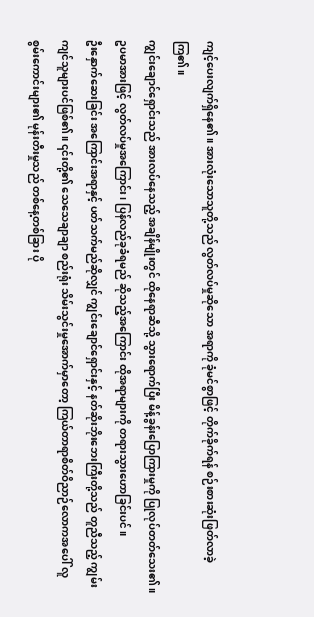ကျင့်ပေးလျက်ရှိနေ၏။ အားလုံးသောသူတို့သည် လွတ်လပ်မှုဆိုသော အရာကို ခုံမင်စွာဖြင့် တိုက်ခိုက်ရန် စဉ်းစားဆုံးဖြတ်လာခဲ့ကြ၏။
ကျွင်းချောင်ရှောင်းသည် အားလပ်နေသည့် အချိန်မျိုးတွင် ထိုနေရာဆီသို့ သွားရောက်ပြီး မိန့်ခွန်းပြောကြားမှုကို ပြုလုပ်တတ်သေး၏။ ဥပမာအားဖြင့် လွတ်လပ်မှုအကြောင်း၊ ပြန်လည်ခုခံရမည် ဆိုသည့်အကြောင်း ထိုအရာများကို တရားသွားဟောခြင်းပင်။
ဦးနှောက်ဆေးခြင်း အကြောင်းအရာနှင့် ပတ်သက်မည်ဆိုလျှင် ကျွင်းချောင်ရှောင်းနှင့် နတ်ဆိုးဘိုးဘေးကြီးတို့သည် တူညီသည့် ကျွမ်းကျင်သူများပင်ဖြစ်၏။ ၎င်းတို့၏ သေသေချာချာ စည်းရုံး သိမ်းသွင်းမှုအောက်မှာတော့ ကြယ်တာရာစိတ်ဝိညာဉ်လောကအပေါ် လူစွမ်းကောင်းများ၏ မုန်းတီးမှုသည် တစ်နေ့တစ်ခြား ပို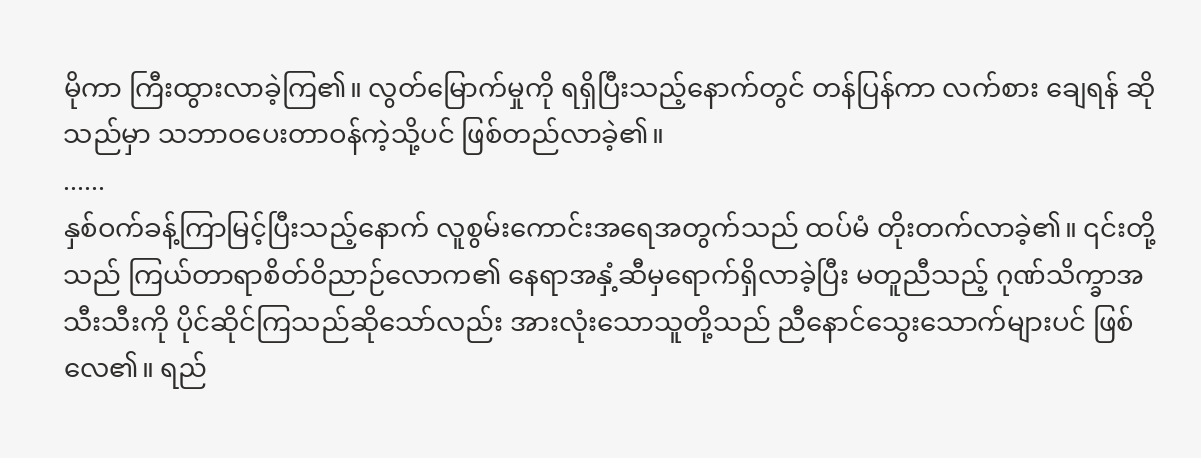မိုကာ ကြီးထွားလာခဲ့ကြ၏။ လွတ်မြောက်မှုကို ရရှိပြီးသည့်နောက်တွင် တန်ပြန်ကာ လက်စား ချေရန် ဆိုသည်မှာ သဘာဝပေးတာဝန်ကဲ့သို့ပင် ဖြစ်တည်လာခဲ့၏။
......
နှစ်ဝက်ခန့်ကြာမြင့်ပြီးသည့်နောက် လူစွမ်းကောင်းအရေအတွက်သည် ထပ်မံ တိုးတက်လာခဲ့၏။ ၎င်းတို့သည် ကြယ်တာရာစိတ်ဝိညာဉ်လောက၏ နေရာအနှံ့ဆီမှရောက်ရှိလာခဲ့ပြီး မတူညီသည့် ဂုဏ်သိက္ခာအသီးသီးကို ပိုင်ဆိုင်ကြသည်ဆိုသော်လည်း အားလုံးသောသူတို့သည် ညီနောင်သွေးသောက်များပင် ဖြစ်လေ၏။ ရည်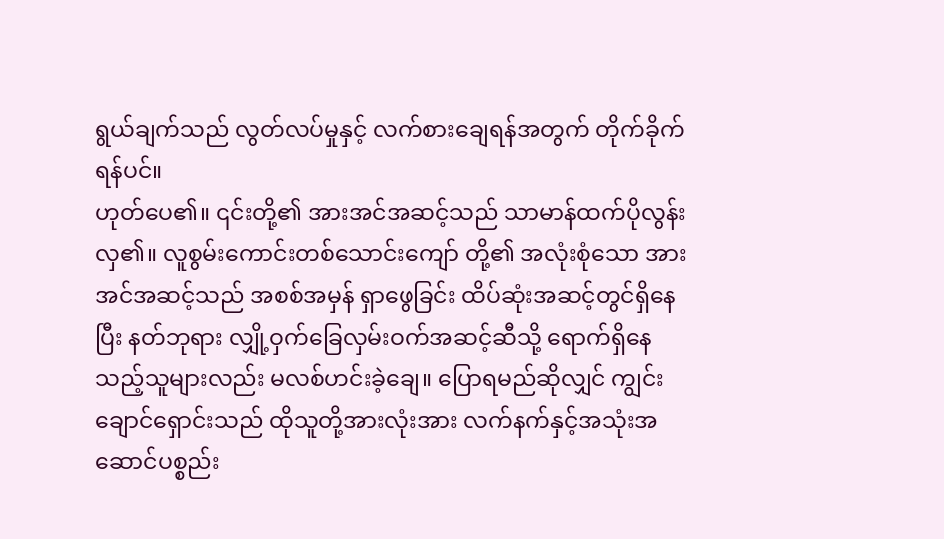ရွယ်ချက်သည် လွတ်လပ်မှုနှင့် လက်စားချေရန်အတွက် တိုက်ခိုက်ရန်ပင်။
ဟုတ်ပေ၏။ ၎င်းတို့၏ အားအင်အဆင့်သည် သာမာန်ထက်ပိုလွန်းလှ၏။ လူစွမ်းကောင်းတစ်သောင်းကျော် တို့၏ အလုံးစုံသော အားအင်အဆင့်သည် အစစ်အမှန် ရှာဖွေခြင်း ထိပ်ဆုံးအဆင့်တွင်ရှိနေပြီး နတ်ဘုရား လျှို့ဝှက်ခြေလှမ်းဝက်အဆင့်ဆီသို့ ရောက်ရှိနေသည့်သူများလည်း မလစ်ဟင်းခဲ့ချေ။ ပြောရမည်ဆိုလျှင် ကျွင်းချောင်ရှောင်းသည် ထိုသူတို့အားလုံးအား လက်နက်နှင့်အသုံးအဆောင်ပစ္စည်း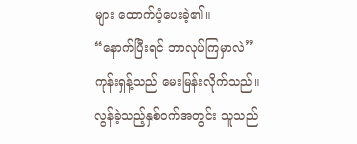များ ထောက်ပံ့ပေးခဲ့၏။
“နောက်ပြီးရင် ဘာလုပ်ကြမှာလဲ” ကုန်းရှန့်သည် မေးမြန်းလိုက်သည်။
လွန်ခဲ့သည့်နှစ်ဝက်အတွင်း သူသည်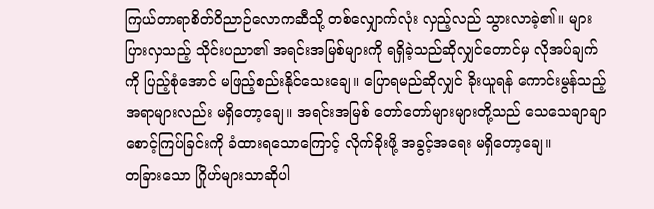ကြယ်တာရာစိတ်ဝိညာဉ်လောကဆီသို့ တစ်လျှောက်လုံး လှည့်လည် သွားလာခဲ့၏။ များပြားလှသည့် သိုင်းပညာ၏ အရင်းအမြစ်များကို ရရှိခဲ့သည်ဆိုလျှင်တောင်မှ လိုအပ်ချက်ကို ပြည့်စုံအောင် မဖြည့်စည်းနိုင်သေးချေ။ ပြောရမည်ဆိုလျှင် ခိုးယူရန် ကောင်းမွန်သည့်အရာများလည်း မရှိတော့ချေ။ အရင်းအမြစ် တော်တော်များများတို့သည် သေသေချာချာစောင့်ကြပ်ခြင်းကို ခံထားရသောကြောင့် လိုက်ခိုးဖို့ အခွင့်အရေး မရှိတော့ချေ။
တခြားသော ဂြိုဟ်များသာဆိုပါ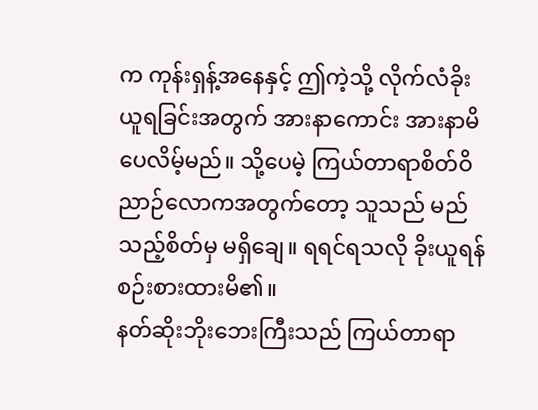က ကုန်းရှန့်အနေနှင့် ဤကဲ့သို့ လိုက်လံခိုးယူရခြင်းအတွက် အားနာကောင်း အားနာမိပေလိမ့်မည်။ သို့ပေမဲ့ ကြယ်တာရာစိတ်ဝိညာဉ်လောကအတွက်တော့ သူသည် မည်သည့်စိတ်မှ မရှိချေ။ ရရင်ရသလို ခိုးယူရန် စဉ်းစားထားမိ၏။
နတ်ဆိုးဘိုးဘေးကြီးသည် ကြယ်တာရာ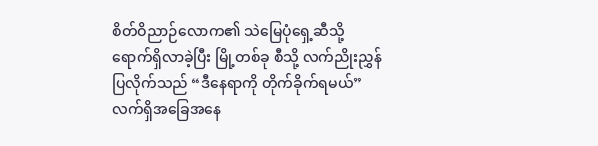စိတ်ဝိညာဉ်လောက၏ သဲမြေပုံရှေ့ဆီသို့ ရောက်ရှိလာခဲ့ပြီး မြို့တစ်ခု စီသို့ လက်ညိုးညွှန်ပြလိုက်သည် “ဒီနေရာကို တိုက်ခိုက်ရမယ်”
လက်ရှိအခြေအနေ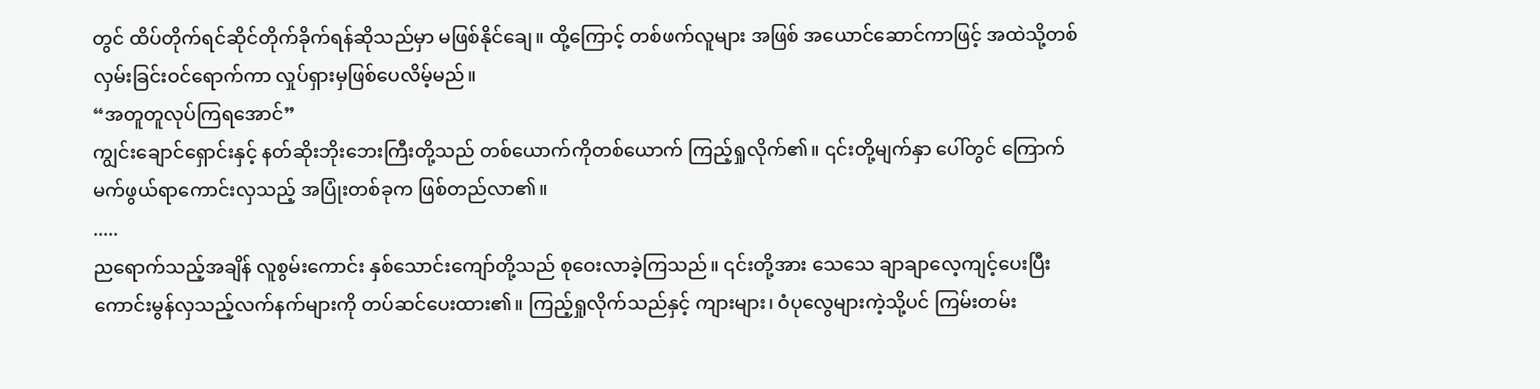တွင် ထိပ်တိုက်ရင်ဆိုင်တိုက်ခိုက်ရန်ဆိုသည်မှာ မဖြစ်နိုင်ချေ။ ထို့ကြောင့် တစ်ဖက်လူများ အဖြစ် အယောင်ဆောင်ကာဖြင့် အထဲသို့တစ်လှမ်းခြင်းဝင်ရောက်ကာ လှုပ်ရှားမှဖြစ်ပေလိမ့်မည်။
“အတူတူလုပ်ကြရအောင်”
ကျွင်းချောင်ရှောင်းနှင့် နတ်ဆိုးဘိုးဘေးကြီးတို့သည် တစ်ယောက်ကိုတစ်ယောက် ကြည့်ရှုလိုက်၏။ ၎င်းတို့မျက်နှာ ပေါ်တွင် ကြောက်မက်ဖွယ်ရာကောင်းလှသည့် အပြုံးတစ်ခုက ဖြစ်တည်လာ၏။
.....
ညရောက်သည့်အချိန် လူစွမ်းကောင်း နှစ်သောင်းကျော်တို့သည် စုဝေးလာခဲ့ကြသည်။ ၎င်းတို့အား သေသေ ချာချာလေ့ကျင့်ပေးပြီး ကောင်းမွန်လှသည့်လက်နက်များကို တပ်ဆင်ပေးထား၏။ ကြည့်ရှုလိုက်သည်နှင့် ကျားများ၊ ဝံပုလွေများကဲ့သို့ပင် ကြမ်းတမ်း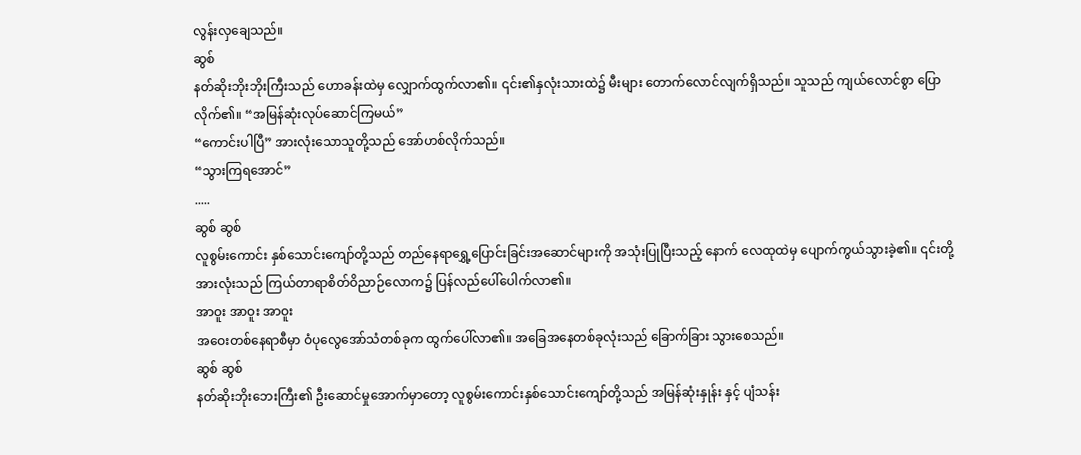လွန်းလှချေသည်။
ဆွစ်
နတ်ဆိုးဘိုးဘိုးကြီးသည် ဟောခန်းထဲမှ လျှောက်ထွက်လာ၏။ ၎င်း၏နှလုံးသားထဲ၌ မီးများ တောက်လောင်လျက်ရှိသည်။ သူသည် ကျယ်လောင်စွာ ပြောလိုက်၏။ “အမြန်ဆုံးလုပ်ဆောင်ကြမယ်”
“ကောင်းပါပြီ” အားလုံးသောသူတို့သည် အော်ဟစ်လိုက်သည်။
“သွားကြရအောင်”
.....
ဆွစ် ဆွစ်
လူစွမ်းကောင်း နှစ်သောင်းကျော်တို့သည် တည်နေရာရွှေ့ပြောင်းခြင်းအဆောင်များကို အသုံးပြုပြီးသည့် နောက် လေထုထဲမှ ပျောက်ကွယ်သွားခဲ့၏။ ၎င်းတို့အားလုံးသည် ကြယ်တာရာစိတ်ဝိညာဉ်လောက၌ ပြန်လည်ပေါ်ပေါက်လာ၏။
အာဝူး အာဝူး အာဝူး
အဝေးတစ်နေရာစီမှာ ဝံပုလွေအော်သံတစ်ခုက ထွက်ပေါ်လာ၏။ အခြေအနေတစ်ခုလုံးသည် ခြောက်ခြား သွားစေသည်။
ဆွစ် ဆွစ်
နတ်ဆိုးဘိုးဘေးကြီး၏ ဦးဆောင်မှုအောက်မှာတော့ လူစွမ်းကောင်းနှစ်သောင်းကျော်တို့သည် အမြန်ဆုံးနှုန်း နှင့် ပျံသန်း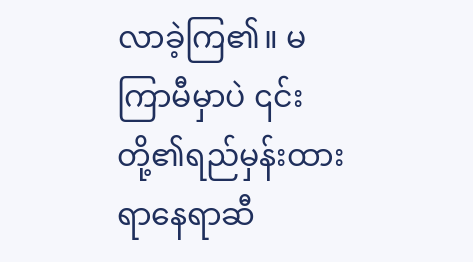လာခဲ့ကြ၏။ မကြာမီမှာပဲ ၎င်းတို့၏ရည်မှန်းထားရာနေရာဆီ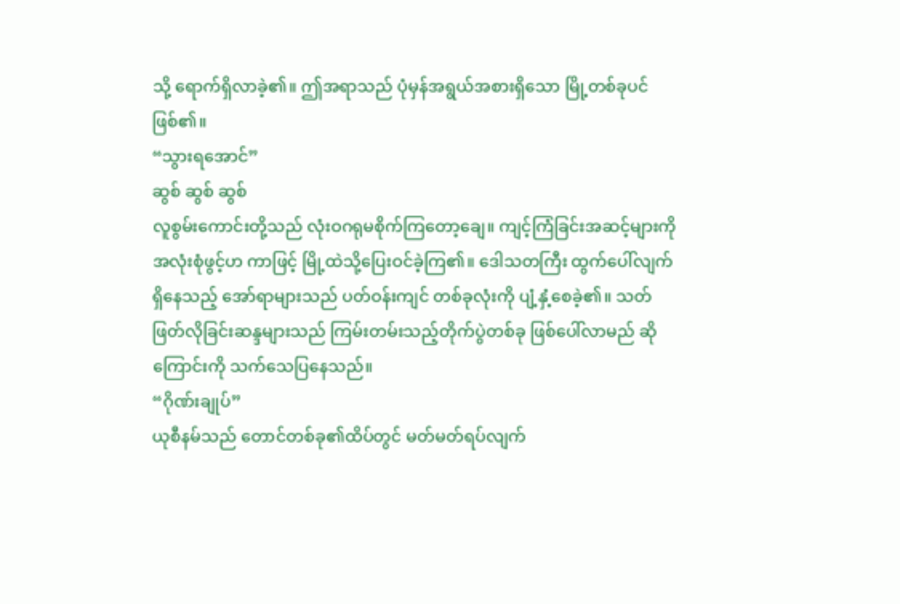သို့ ရောက်ရှိလာခဲ့၏။ ဤအရာသည် ပုံမှန်အရွယ်အစားရှိသော မြို့တစ်ခုပင်ဖြစ်၏။
“သွားရအောင်”
ဆွစ် ဆွစ် ဆွစ်
လူစွမ်းကောင်းတို့သည် လုံးဝဂရုမစိုက်ကြတော့ချေ။ ကျင့်ကြံခြင်းအဆင့်များကို အလုံးစုံဖွင့်ဟ ကာဖြင့် မြို့ထဲသို့ပြေးဝင်ခဲ့ကြ၏။ ဒေါသတကြီး ထွက်ပေါ်လျက်ရှိနေသည့် အော်ရာများသည် ပတ်ဝန်းကျင် တစ်ခုလုံးကို ပျံ့နှံ့စေခဲ့၏။ သတ်ဖြတ်လိုခြင်းဆန္ဒများသည် ကြမ်းတမ်းသည့်တိုက်ပွဲတစ်ခု ဖြစ်ပေါ်လာမည် ဆိုကြောင်းကို သက်သေပြနေသည်။
“ဂိုဏ်းချုပ်”
ယုစီနမ်သည် တောင်တစ်ခု၏ထိပ်တွင် မတ်မတ်ရပ်လျက်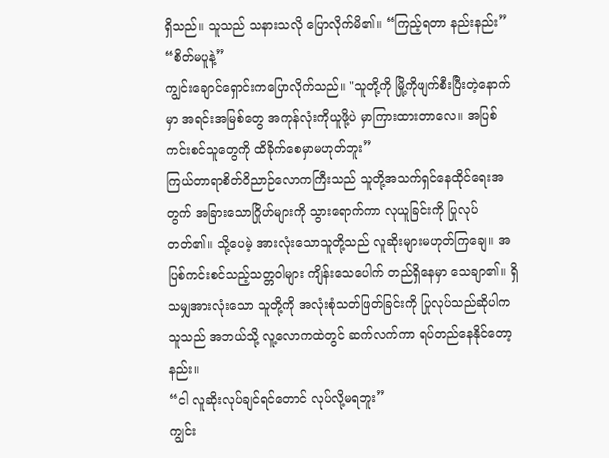ရှိသည်။ သူသည် သနားသလို ပြောလိုက်မိ၏။ “ကြည့်ရတာ နည်းနည်း”
“စိတ်မပူနဲ့”
ကျွင်းချောင်ရှောင်းကပြောလိုက်သည်။ "သူတို့ကို မြို့ကိုဖျက်စီးပြီးတဲ့နောက်မှာ အရင်းအမြစ်တွေ အကုန်လုံးကိုယူဖို့ပဲ မှာကြားထားတာလေ။ အပြစ်ကင်းစင်သူတွေကို ထိခိုက်စေမှာမဟုတ်ဘူး”
ကြယ်တာရာစိတ်ဝိညာဉ်လောကကြီးသည် သူတို့အသက်ရှင်နေထိုင်ရေးအတွက် အခြားသောဂြိုဟ်များကို သွားရောက်ကာ လုယူခြင်းကို ပြုလုပ်တတ်၏။ သို့ပေမဲ့ အားလုံးသောသူတို့သည် လူဆိုးများမဟုတ်ကြချေ။ အပြစ်ကင်းစင်သည့်သတ္တဝါများ ကျိန်းသေပေါက် တည်ရှိနေမှာ သေချာ၏။ ရှိသမျှအားလုံးသော သူတို့ကို အလုံးစုံသတ်ဖြတ်ခြင်းကို ပြုလုပ်သည်ဆိုပါက သူသည် အဘယ်သို့ လူ့လောကထဲတွင် ဆက်လက်ကာ ရပ်တည်နေနိုင်တော့နည်း။
“ငါ လူဆိုးလုပ်ချင်ရင်တောင် လုပ်လို့မရဘူး”
ကျွင်း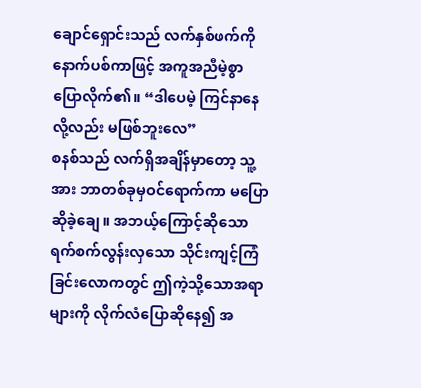ချောင်ရှောင်းသည် လက်နှစ်ဖက်ကို နောက်ပစ်ကာဖြင့် အကူအညီမဲ့စွာပြောလိုက်၏။ “ဒါပေမဲ့ ကြင်နာနေလို့လည်း မဖြစ်ဘူးလေ”
စနစ်သည် လက်ရှိအချိန်မှာတော့ သူ့အား ဘာတစ်ခုမှဝင်ရောက်ကာ မပြောဆိုခဲ့ချေ။ အဘယ့်ကြောင့်ဆိုသော ရက်စက်လွန်းလှသော သိုင်းကျင့်ကြံခြင်းလောကတွင် ဤကဲ့သို့သောအရာများကို လိုက်လံပြောဆိုနေ၍ အ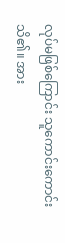လုပ်မဖြစ်ကြောင်း သူကောင်းကောင်းသိ၏။ အား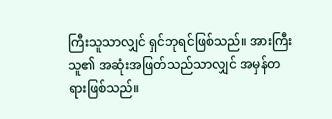ကြီးသူသာလျှင် ရှင်ဘုရင်ဖြစ်သည်။ အားကြီးသူ၏ အဆုံးအဖြတ်သည်သာလျှင် အမှန်တရားဖြစ်သည်။